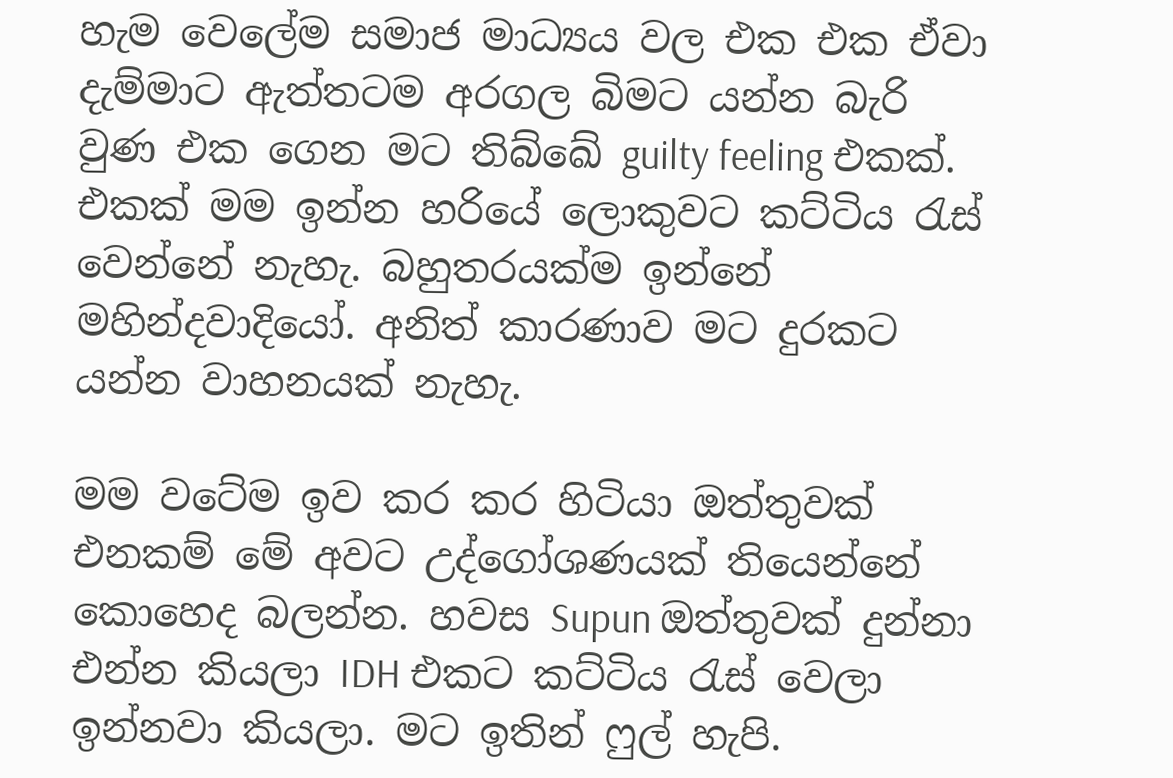හැම වෙලේම සමාජ මාධ්‍යය වල එක එක ඒවා දැම්මාට ඇත්තටම අරගල බිමට යන්න බැරි වුණ එක ගෙන මට තිබ්ඛේ guilty feeling එකක්. එකක් මම ඉන්න හරියේ ලොකුවට කට්ටිය රැස් වෙන්නේ නැහැ. බහුතරයක්ම ඉන්නේ මහින්දවාදියෝ. අනිත් කාරණාව මට දුරකට යන්න වාහනයක් නැහැ.

මම වටේම ඉව කර කර හිටියා ඔත්තුවක් එනකම් මේ අවට උද්ගෝශණයක් තියෙන්නේ කොහෙද බලන්න. හවස Supun ඔත්තුවක් දුන්නා එන්න කියලා IDH එකට කට්ටිය රැස් වෙලා ඉන්නවා කියලා. මට ඉතින් ෆුල් හැපි.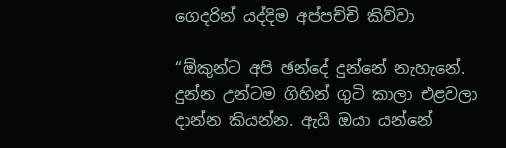ගෙදරින් යද්දිම අප්පච්චි කිව්වා

“ඕකුන්ට අපි ඡන්දේ දුන්නේ නැහැනේ. දුන්න උන්ටම ගිහින් ගුටි කාලා එළවලා දාන්න කියන්න. ඇයි ඔයා යන්නේ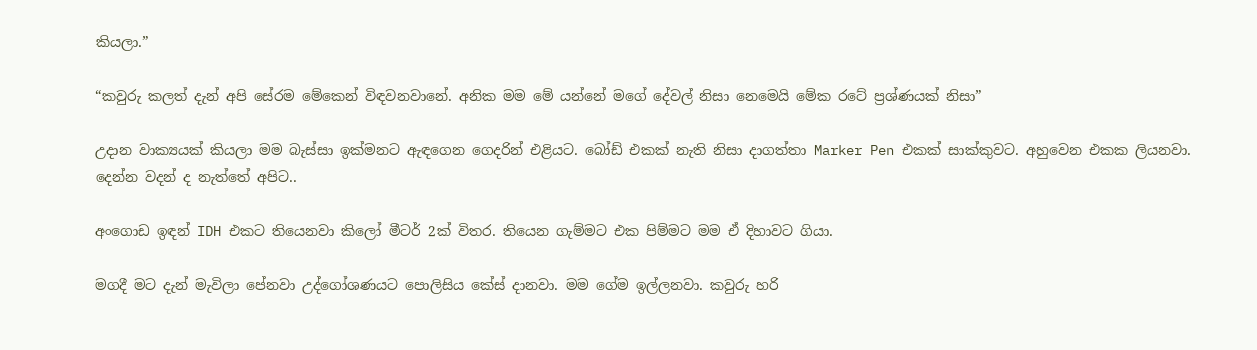කියලා.”

“කවුරු කලත් දැන් අපි සේරම මේකෙන් විඳවනවානේ. අනික මම මේ යන්නේ මගේ දේවල් නිසා නෙමෙයි මේක රටේ ප්‍රශ්ණයක් නිසා”

උදාන වාක්‍යයක් කියලා මම බැස්සා ඉක්මනට ඇඳගෙන ගෙදරින් එළියට. බෝඩ් එකක් නැති නිසා දාගත්තා Marker Pen එකක් සාක්කුවට. අහුවෙන එකක ලියනවා. දෙන්න වදන් ද නැත්තේ අපිට..

අංගොඩ ඉඳන් IDH එකට තියෙනවා කිලෝ මීටර් 2ක් විතර. තියෙන ගැම්මට එක පිම්මට මම ඒ දිහාවට ගියා.

මගදී මට දැන් මැවිලා පේනවා උද්ගෝශණයට පොලිසිය කේස් දානවා. මම ගේම ඉල්ලනවා. කවුරු හරි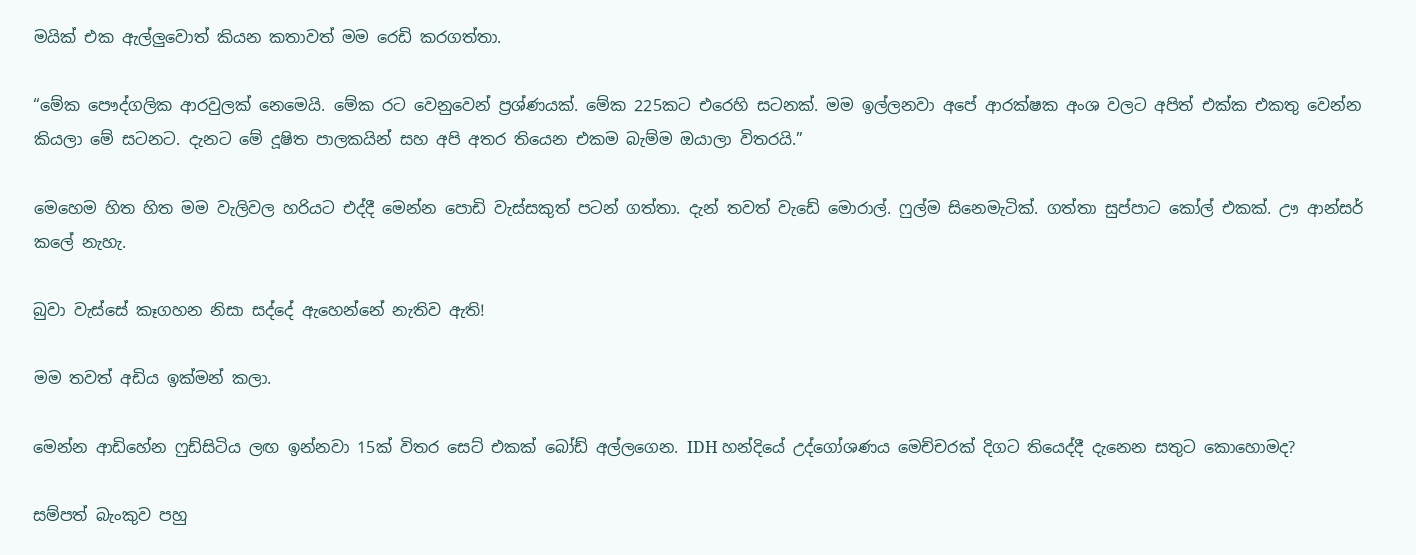මයික් එක ඇල්ලුවොත් කියන කතාවත් මම රෙඩි කරගත්තා.

“මේක පෞද්ගලික ආරවුලක් නෙමෙයි. මේක රට වෙනුවෙන් ප්‍රශ්ණයක්. මේක 225කට එරෙහි සටනක්. මම ඉල්ලනවා අපේ ආරක්ෂක අංශ වලට අපිත් එක්ක එකතු වෙන්න කියලා මේ සටනට. දැනට මේ දූෂිත පාලකයින් සහ අපි අතර තියෙන එකම බැම්ම ඔයාලා විතරයි.”

මෙහෙම හිත හිත මම වැලිවල හරියට එද්දී මෙන්න පොඩි වැස්සකුත් පටන් ගත්තා. දැන් තවත් වැඩේ මොරාල්. ෆුල්ම සිනෙමැටික්. ගත්තා සුප්පාට කෝල් එකක්. ඌ ආන්සර් කලේ නැහැ.

බුවා වැස්සේ කෑගහන නිසා සද්දේ ඇහෙන්නේ නැතිව ඇති!

මම තවත් අඩිය ඉක්මන් කලා.

මෙන්න ආඩිහේන ෆුඩ්සිටිය ලඟ ඉන්නවා 15ක් විතර සෙට් එකක් බෝඩ් අල්ලගෙන. IDH හන්දියේ උද්ගෝශණය මෙච්චරක් දිගට තියෙද්දී දැනෙන සතුට කොහොමද?

සම්පත් බැංකුව පහු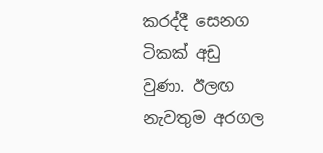කරද්දී සෙනග ටිකක් අඩු වුණා. ඊලඟ නැවතුම අරගල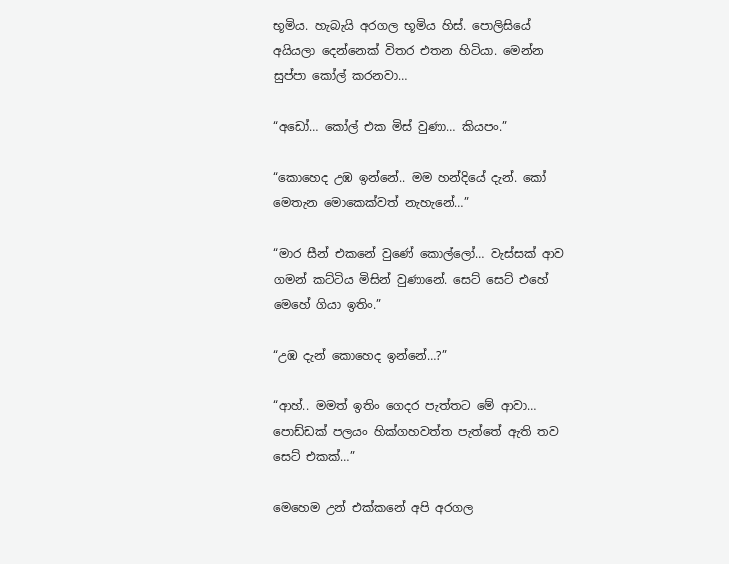භූමිය. හැබැයි අරගල භූමිය හිස්. පොලිසියේ අයියලා දෙන්නෙක් විතර එතන හිටියා. මෙන්න සුප්පා කෝල් කරනවා…

“අඩෝ… කෝල් එක මිස් වුණා… කියපං.”

“කොහෙද උඹ ඉන්නේ.. මම හන්දියේ දැන්. කෝ මෙතැන මොකෙක්වත් නැහැනේ…”

“මාර සීන් එකනේ වුණේ කොල්ලෝ… වැස්සක් ආව ගමන් කට්ටිය මිසින් වුණානේ. සෙට් සෙට් එහේ මෙහේ ගියා ඉතිං.”

“උඹ දැන් කොහෙද ඉන්නේ…?”

“ආහ්.. මමත් ඉතිං ගෙදර පැත්තට මේ ආවා… පොඩ්ඩක් පලයං හික්ගහවත්ත පැත්තේ ඇති තව සෙට් එකක්…”

මෙහෙම උන් එක්කනේ අපි අරගල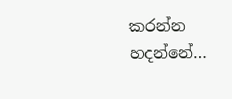කරන්න හදන්නේ…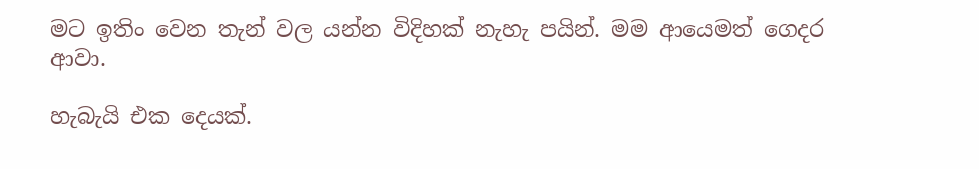මට ඉතිං වෙන තැන් වල යන්න විදිහක් නැහැ පයින්. මම ආයෙමත් ගෙදර ආවා.

හැබැයි එක දෙයක්.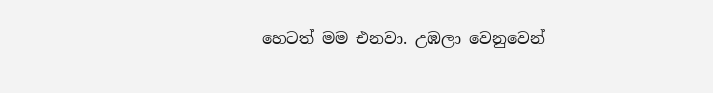හෙටත් මම එනවා. උඹලා වෙනුවෙන්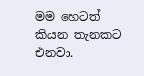මම හෙටත් කියන තැනකට එනවා.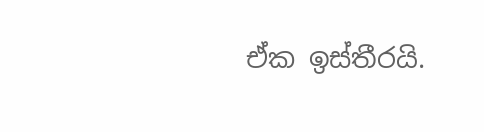ඒක ඉස්තීරයි.